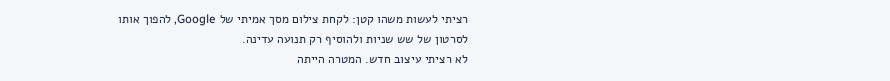רציתי לעשות משהו קטן: לקחת צילום מסך אמיתי של Google, להפוך אותו לסרטון של שש שניות ולהוסיף רק תנועה עדינה.
לא רציתי עיצוב חדש. המטרה הייתה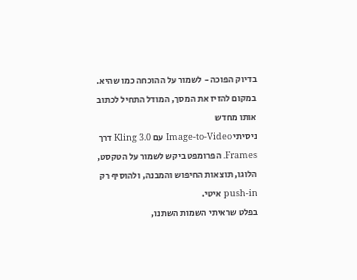בדיוק הפוכה - לשמור על ההוכחה כמו שהיא.
במקום להזיז את המסך, המודל התחיל לכתוב אותו מחדש
ניסיתי Image-to-Video עם Kling 3.0 דרך Frames. הפרומפט ביקש לשמור על הטקסט, הלוגו, תוצאות החיפוש והמבנה, ולהוסיף רק push-in איטי.
בפלט שראיתי השמות השתנו,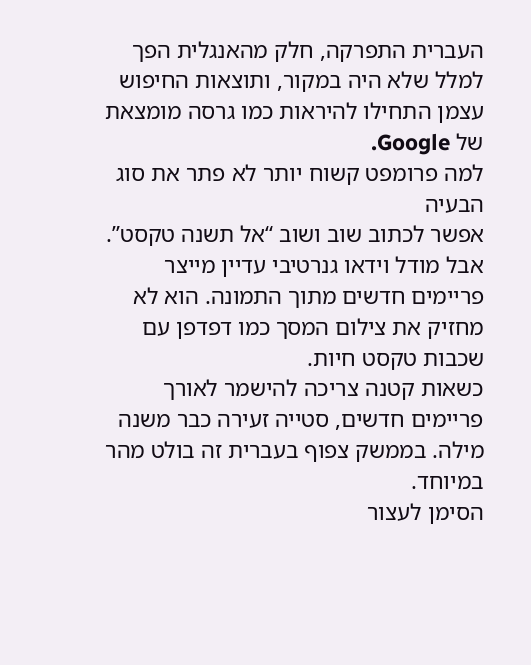העברית התפרקה, חלק מהאנגלית הפך למלל שלא היה במקור, ותוצאות החיפוש עצמן התחילו להיראות כמו גרסה מומצאת של Google.
למה פרומפט קשוח יותר לא פתר את סוג הבעיה
אפשר לכתוב שוב ושוב “אל תשנה טקסט”. אבל מודל וידאו גנרטיבי עדיין מייצר פריימים חדשים מתוך התמונה. הוא לא מחזיק את צילום המסך כמו דפדפן עם שכבות טקסט חיות.
כשאות קטנה צריכה להישמר לאורך פריימים חדשים, סטייה זעירה כבר משנה מילה. בממשק צפוף בעברית זה בולט מהר במיוחד.
הסימן לעצור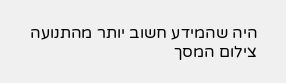היה שהמידע חשוב יותר מהתנועה
צילום המסך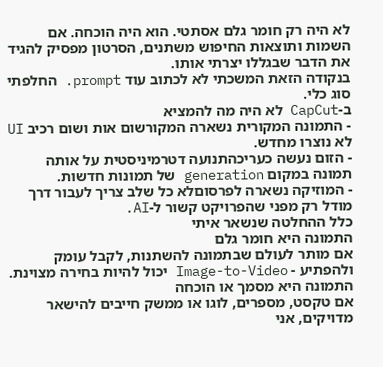לא היה רק חומר גלם אסתטי. הוא היה הוכחה. אם השמות ותוצאות החיפוש משתנים, הסרטון מפסיק להגיד את הדבר שבגללו יצרתי אותו.
בנקודה הזאת המשכתי לא לכתוב עוד prompt. החלפתי סוג כלי.
ב-CapCut לא היה מה להמציא
- התמונה המקורית נשארה המקורשום אות ושום רכיב UI לא נוצרו מחדש.
- הזום נעשה כעריכהתנועה דטרמיניסטית על אותה תמונה במקום generation של תמונות חדשות.
- המוזיקה נשארה לפרסוםלא כל שלב צריך לעבור דרך מודל רק מפני שהפרויקט קשור ל-AI.
כלל ההחלטה שנשאר איתי
התמונה היא חומר גלם
אם מותר לעולם שבתמונה להשתנות, לקבל עומק ולהפתיע - Image-to-Video יכול להיות בחירה מצוינת.
התמונה היא מסמך או הוכחה
אם טקסט, מספרים, לוגו או ממשק חייבים להישאר מדויקים, אני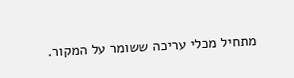מתחיל מכלי עריכה ששומר על המקור.